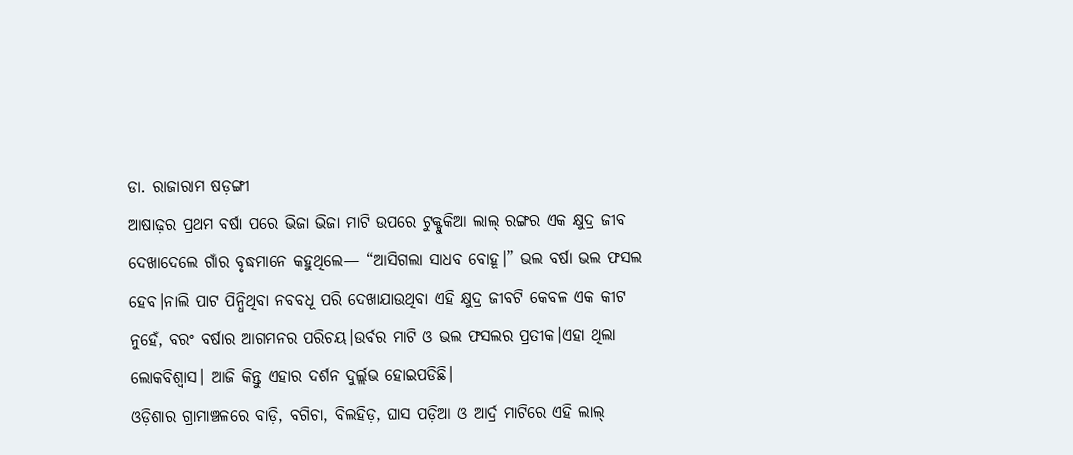ଡା. ରାଜାରାମ ଷଡ଼ଙ୍ଗୀ
ଆଷାଢ଼ର ପ୍ରଥମ ବର୍ଷା ପରେ ଭିଜା ଭିଜା ମାଟି ଉପରେ ଟୁକ୍ଟୁକିଆ ଲାଲ୍ ରଙ୍ଗର ଏକ କ୍ଷୁଦ୍ର ଜୀବ ଦେଖାଦେଲେ ଗାଁର ବୃଦ୍ଧମାନେ କହୁଥିଲେ— “ଆସିଗଲା ସାଧବ ବୋହୂ।” ଭଲ ବର୍ଷା ଭଲ ଫସଲ ହେବ।ନାଲି ପାଟ ପିନ୍ଧିଥିବା ନବବଧୂ ପରି ଦେଖାଯାଉଥିବା ଏହି କ୍ଷୁଦ୍ର ଜୀବଟି କେବଳ ଏକ କୀଟ ନୁହେଁ, ବରଂ ବର୍ଷାର ଆଗମନର ପରିଚୟ।ଉର୍ବର ମାଟି ଓ ଭଲ ଫସଲର ପ୍ରତୀକ।ଏହା ଥିଲା ଲୋକବିଶ୍ୱାସ। ଆଜି କିନ୍ତୁ ଏହାର ଦର୍ଶନ ଦୁର୍ଲ୍ଲଭ ହୋଇପଡିଛି।
ଓଡ଼ିଶାର ଗ୍ରାମାଞ୍ଚଳରେ ବାଡ଼ି, ବଗିଚା, ବିଲହିଡ଼, ଘାସ ପଡ଼ିଆ ଓ ଆର୍ଦ୍ର ମାଟିରେ ଏହି ଲାଲ୍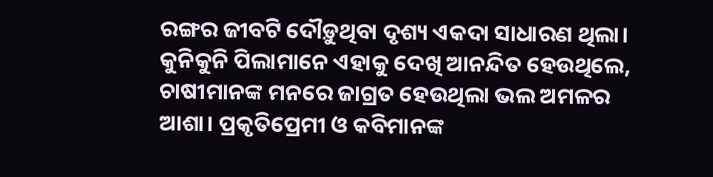ରଙ୍ଗର ଜୀବଟି ଦୌଡ଼ୁଥିବା ଦୃଶ୍ୟ ଏକଦା ସାଧାରଣ ଥିଲା। କୁନିକୁନି ପିଲାମାନେ ଏହାକୁ ଦେଖି ଆନନ୍ଦିତ ହେଉଥିଲେ, ଚାଷୀମାନଙ୍କ ମନରେ ଜାଗ୍ରତ ହେଉଥିଲା ଭଲ ଅମଳର ଆଶା। ପ୍ରକୃତିପ୍ରେମୀ ଓ କବିମାନଙ୍କ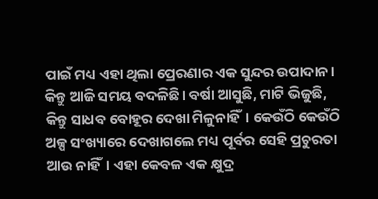ପାଇଁ ମଧ୍ୟ ଏହା ଥିଲା ପ୍ରେରଣାର ଏକ ସୁନ୍ଦର ଉପାଦାନ।
କିନ୍ତୁ ଆଜି ସମୟ ବଦଳିଛି। ବର୍ଷା ଆସୁଛି, ମାଟି ଭିଜୁଛି, କିନ୍ତୁ ସାଧବ ବୋହୂର ଦେଖା ମିଳୁନାହିଁ। କେଉଁଠି କେଉଁଠି ଅଳ୍ପ ସଂଖ୍ୟାରେ ଦେଖାଗଲେ ମଧ୍ୟ ପୂର୍ବର ସେହି ପ୍ରଚୁରତା ଆଉ ନାହିଁ। ଏହା କେବଳ ଏକ କ୍ଷୁଦ୍ର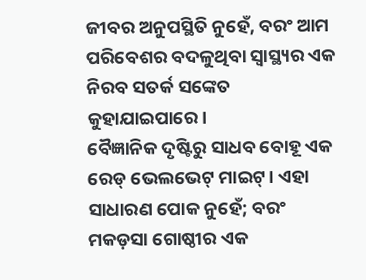ଜୀବର ଅନୁପସ୍ଥିତି ନୁହେଁ, ବରଂ ଆମ ପରିବେଶର ବଦଳୁଥିବା ସ୍ୱାସ୍ଥ୍ୟର ଏକ ନିରବ ସତର୍କ ସଙ୍କେତ କୁହାଯାଇପାରେ।
ବୈଜ୍ଞାନିକ ଦୃଷ୍ଟିରୁ ସାଧବ ବୋହୂ ଏକ ରେଡ୍ ଭେଲଭେଟ୍ ମାଇଟ୍। ଏହା ସାଧାରଣ ପୋକ ନୁହେଁ; ବରଂ ମକଡ଼ସା ଗୋଷ୍ଠୀର ଏକ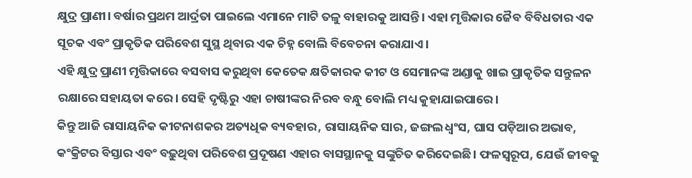କ୍ଷୁଦ୍ର ପ୍ରାଣୀ। ବର୍ଷାର ପ୍ରଥମ ଆର୍ଦ୍ରତା ପାଇଲେ ଏମାନେ ମାଟି ତଳୁ ବାହାରକୁ ଆସନ୍ତି। ଏହା ମୃତ୍ତିକାର ଜୈବ ବିବିଧତାର ଏକ ସୂଚକ ଏବଂ ପ୍ରାକୃତିକ ପରିବେଶ ସୁସ୍ଥ ଥିବାର ଏକ ଚିହ୍ନ ବୋଲି ବିବେଚନା କରାଯାଏ।
ଏହି କ୍ଷୁଦ୍ର ପ୍ରାଣୀ ମୃତ୍ତିକାରେ ବସବାସ କରୁଥିବା କେତେକ କ୍ଷତିକାରକ କୀଟ ଓ ସେମାନଙ୍କ ଅଣ୍ଡାକୁ ଖାଇ ପ୍ରାକୃତିକ ସନ୍ତୁଳନ ରକ୍ଷାରେ ସହାୟତା କରେ। ସେହି ଦୃଷ୍ଟିରୁ ଏହା ଚାଷୀଙ୍କର ନିରବ ବନ୍ଧୁ ବୋଲି ମଧ୍ୟ କୁହାଯାଇପାରେ।
କିନ୍ତୁ ଆଜି ରାସାୟନିକ କୀଟନାଶକର ଅତ୍ୟଧିକ ବ୍ୟବହାର, ରାସାୟନିକ ସାର, ଜଙ୍ଗଲ ଧ୍ୱଂସ, ଘାସ ପଡ଼ିଆର ଅଭାବ, କଂକ୍ରିଟର ବିସ୍ତାର ଏବଂ ବଢ଼ୁଥିବା ପରିବେଶ ପ୍ରଦୂଷଣ ଏହାର ବାସସ୍ଥାନକୁ ସଙ୍କୁଚିତ କରିଦେଇଛି। ଫଳସ୍ୱରୂପ, ଯେଉଁ ଜୀବକୁ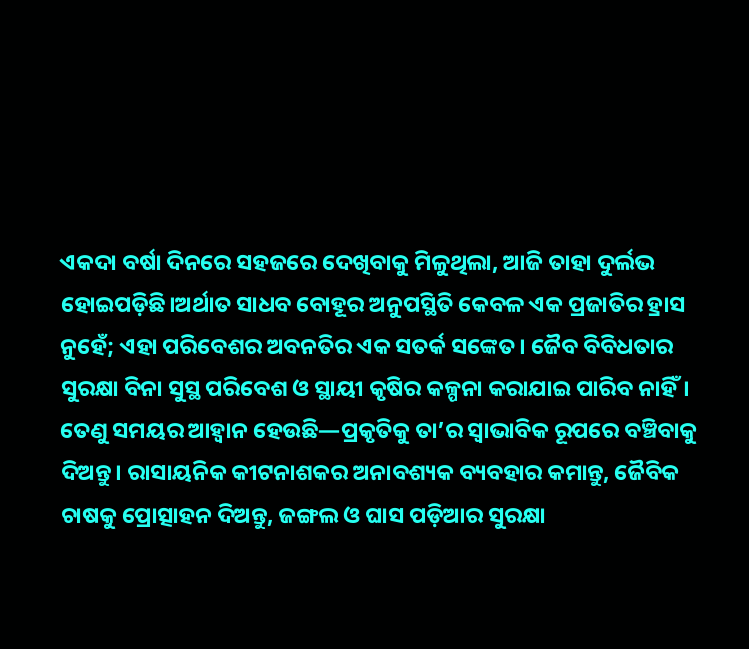ଏକଦା ବର୍ଷା ଦିନରେ ସହଜରେ ଦେଖିବାକୁ ମିଳୁଥିଲା, ଆଜି ତାହା ଦୁର୍ଲଭ ହୋଇପଡ଼ିଛି।ଅର୍ଥାତ ସାଧବ ବୋହୂର ଅନୁପସ୍ଥିତି କେବଳ ଏକ ପ୍ରଜାତିର ହ୍ରାସ ନୁହେଁ; ଏହା ପରିବେଶର ଅବନତିର ଏକ ସତର୍କ ସଙ୍କେତ। ଜୈବ ବିବିଧତାର ସୁରକ୍ଷା ବିନା ସୁସ୍ଥ ପରିବେଶ ଓ ସ୍ଥାୟୀ କୃଷିର କଳ୍ପନା କରାଯାଇ ପାରିବ ନାହିଁ।
ତେଣୁ ସମୟର ଆହ୍ୱାନ ହେଉଛି—ପ୍ରକୃତିକୁ ତା’ର ସ୍ୱାଭାବିକ ରୂପରେ ବଞ୍ଚିବାକୁ ଦିଅନ୍ତୁ। ରାସାୟନିକ କୀଟନାଶକର ଅନାବଶ୍ୟକ ବ୍ୟବହାର କମାନ୍ତୁ, ଜୈବିକ ଚାଷକୁ ପ୍ରୋତ୍ସାହନ ଦିଅନ୍ତୁ, ଜଙ୍ଗଲ ଓ ଘାସ ପଡ଼ିଆର ସୁରକ୍ଷା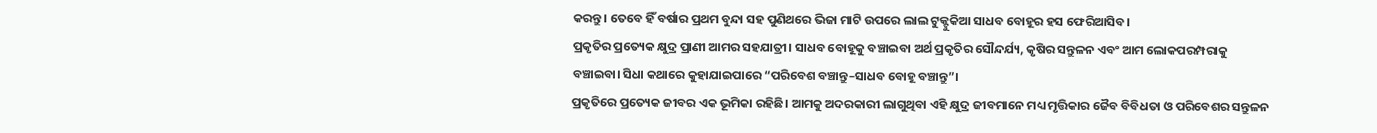କରନ୍ତୁ। ତେବେ ହିଁ ବର୍ଷାର ପ୍ରଥମ ବୁନ୍ଦା ସହ ପୁଣିଥରେ ଭିଜା ମାଟି ଉପରେ ଲାଲ ଟୁକ୍ଟୁକିଆ ସାଧବ ବୋହୂର ହସ ଫେରିଆସିବ।
ପ୍ରକୃତିର ପ୍ରତ୍ୟେକ କ୍ଷୁଦ୍ର ପ୍ରାଣୀ ଆମର ସହଯାତ୍ରୀ। ସାଧବ ବୋହୂକୁ ବଞ୍ଚାଇବା ଅର୍ଥ ପ୍ରକୃତିର ସୌନ୍ଦର୍ଯ୍ୟ, କୃଷିର ସନ୍ତୁଳନ ଏବଂ ଆମ ଲୋକପରମ୍ପରାକୁ ବଞ୍ଚାଇବା। ସିଧା କଥାରେ କୁହାଯାଇପାରେ “ପରିବେଶ ବଞ୍ଚାନ୍ତୁ–ସାଧବ ବୋହୂ ବଞ୍ଚାନ୍ତୁ”।
ପ୍ରକୃତିରେ ପ୍ରତ୍ୟେକ ଜୀବର ଏକ ଭୂମିକା ରହିଛି। ଆମକୁ ଅଦରକାରୀ ଲାଗୁଥିବା ଏହି କ୍ଷୁଦ୍ର ଜୀବମାନେ ମଧ୍ୟ ମୃତ୍ତିକାର ଜୈବ ବିବିଧତା ଓ ପରିବେଶର ସନ୍ତୁଳନ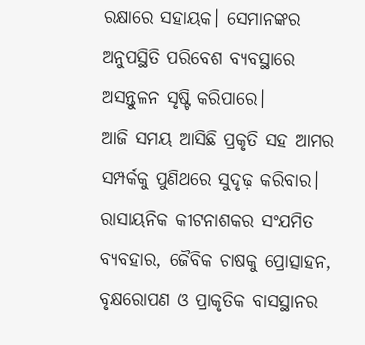ରକ୍ଷାରେ ସହାୟକ। ସେମାନଙ୍କର ଅନୁପସ୍ଥିତି ପରିବେଶ ବ୍ୟବସ୍ଥାରେ ଅସନ୍ତୁଳନ ସୃଷ୍ଟି କରିପାରେ।
ଆଜି ସମୟ ଆସିଛି ପ୍ରକୃତି ସହ ଆମର ସମ୍ପର୍କକୁ ପୁଣିଥରେ ସୁଦୃଢ଼ କରିବାର। ରାସାୟନିକ କୀଟନାଶକର ସଂଯମିତ ବ୍ୟବହାର, ଜୈବିକ ଚାଷକୁ ପ୍ରୋତ୍ସାହନ, ବୃକ୍ଷରୋପଣ ଓ ପ୍ରାକୃତିକ ବାସସ୍ଥାନର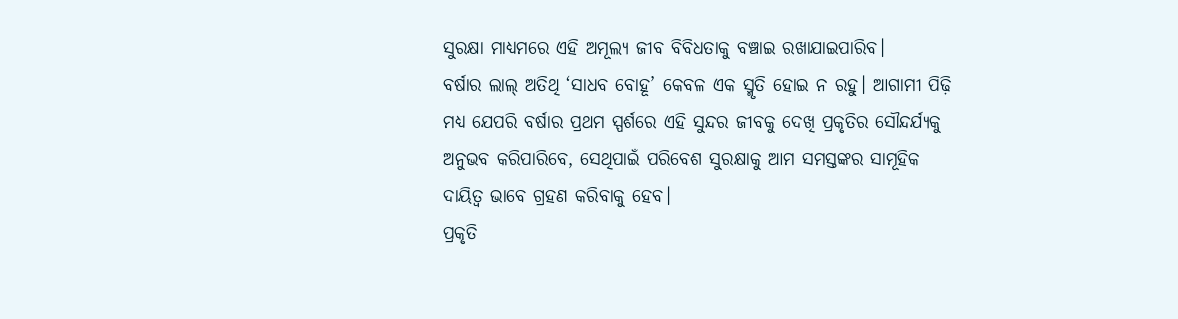ସୁରକ୍ଷା ମାଧ୍ୟମରେ ଏହି ଅମୂଲ୍ୟ ଜୀବ ବିବିଧତାକୁ ବଞ୍ଚାଇ ରଖାଯାଇପାରିବ।
ବର୍ଷାର ଲାଲ୍ ଅତିଥି ‘ସାଧବ ବୋହୂ’ କେବଳ ଏକ ସ୍ମୃତି ହୋଇ ନ ରହୁ। ଆଗାମୀ ପିଢ଼ି ମଧ୍ୟ ଯେପରି ବର୍ଷାର ପ୍ରଥମ ସ୍ପର୍ଶରେ ଏହି ସୁନ୍ଦର ଜୀବକୁ ଦେଖି ପ୍ରକୃତିର ସୌନ୍ଦର୍ଯ୍ୟକୁ ଅନୁଭବ କରିପାରିବେ, ସେଥିପାଇଁ ପରିବେଶ ସୁରକ୍ଷାକୁ ଆମ ସମସ୍ତଙ୍କର ସାମୂହିକ ଦାୟିତ୍ୱ ଭାବେ ଗ୍ରହଣ କରିବାକୁ ହେବ।
ପ୍ରକୃତି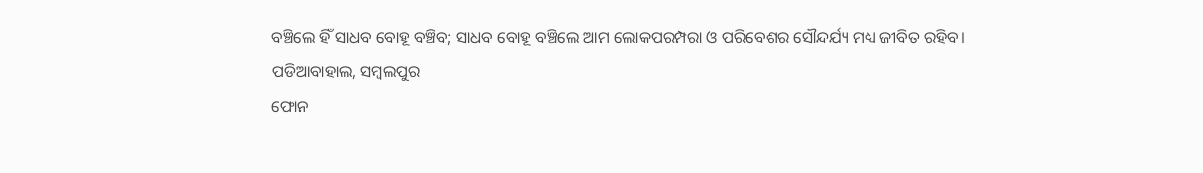ବଞ୍ଚିଲେ ହିଁ ସାଧବ ବୋହୂ ବଞ୍ଚିବ; ସାଧବ ବୋହୂ ବଞ୍ଚିଲେ ଆମ ଲୋକପରମ୍ପରା ଓ ପରିବେଶର ସୌନ୍ଦର୍ଯ୍ୟ ମଧ୍ୟ ଜୀବିତ ରହିବ।
ପଡିଆବାହାଲ, ସମ୍ବଲପୁର
ଫୋନ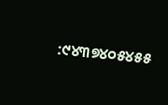:୯୪୩୭୪୦୫୪୫୫